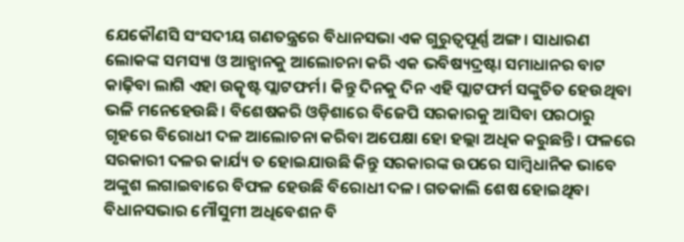ଯେକୌଣସି ସଂସଦୀୟ ଗଣତନ୍ତ୍ରରେ ବିଧାନସଭା ଏକ ଗୁରୁତ୍ୱପୂର୍ଣ୍ଣ ଅଙ୍ଗ। ସାଧାରଣ ଲୋକଙ୍କ ସମସ୍ୟା ଓ ଆହ୍ୱାନକୁ ଆଲୋଚନା କରି ଏକ ଭବିଷ୍ୟଦ୍ରଷ୍ଟା ସମାଧାନର ବାଟ କାଢ଼ିବା ଲାଗି ଏହା ଉତ୍କୃଷ୍ଟ ପ୍ଲାଟଫର୍ମ। କିନ୍ତୁ ଦିନକୁ ଦିନ ଏହି ପ୍ଲାଟଫର୍ମ ସଙ୍କୁଚିତ ହେଉଥିବା ଭଳି ମନେହେଉଛି। ବିଶେଷକରି ଓଡ଼ିଶାରେ ବିଜେପି ସରକାରକୁ ଆସିବା ପରଠାରୁ ଗୃହରେ ବିରୋଧୀ ଦଳ ଆଲୋଚନା କରିବା ଅପେକ୍ଷା ହୋ ହଲ୍ଲା ଅଧିକ କରୁଛନ୍ତି। ଫଳରେ ସରକାରୀ ଦଳର କାର୍ଯ୍ୟ ତ ହୋଇଯାଉଛି କିନ୍ତୁ ସରକାରଙ୍କ ଉପରେ ସାମ୍ବିଧାନିକ ଭାବେ ଅଙ୍କୁଶ ଲଗାଇବାରେ ବିଫଳ ହେଉଛି ବିରୋଧୀ ଦଳ। ଗତକାଲି ଶେଷ ହୋଇଥିବା ବିଧାନସଭାର ମୌସୁମୀ ଅଧିବେଶନ ବି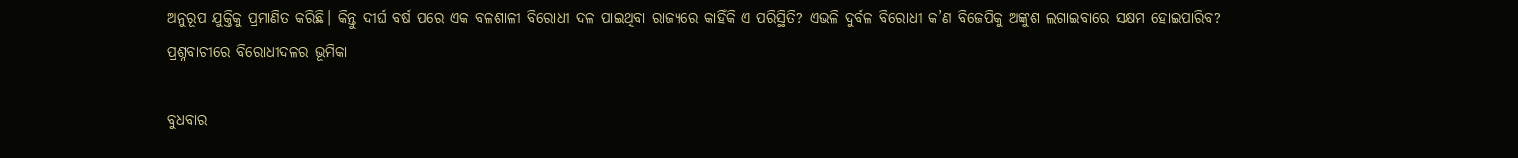ଅନୁରୂପ ଯୁକ୍ତିକୁ ପ୍ରମାଣିତ କରିଛି। କିନ୍ତୁ ଦୀର୍ଘ ବର୍ଷ ପରେ ଏକ ବଳଶାଳୀ ବିରୋଧୀ ଦଳ ପାଇଥିବା ରାଜ୍ୟରେ କାହିଁକି ଏ ପରିସ୍ଥିତି? ଏଭଳି ଦୁର୍ବଳ ବିରୋଧୀ କ’ଣ ବିଜେପିକୁ ଅଙ୍କୁଶ ଲଗାଇବାରେ ସକ୍ଷମ ହୋଇପାରିବ?
ପ୍ରଶ୍ନବାଚୀରେ ବିରୋଧୀଦଳର ଭୂମିକା

ବୁଧବାର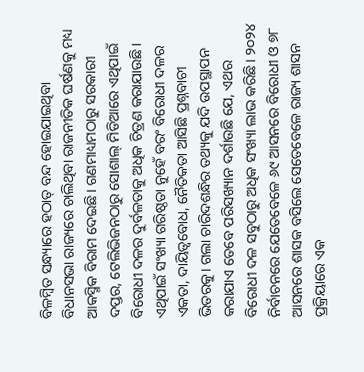ବିଳମ୍ବିତ ସନ୍ଧ୍ୟାରେ ହଠାତ୍ ବନ୍ଦ ହୋଇଯାଇଥିବା ବିଧାନସଭା ରାଜ୍ୟରେ ଚାଲିଥିବା ରାଜନୀତିକ ଘର୍ଷଣକୁ ମଧ୍ୟ ଆକସ୍ମିକ ବିରାମ ଦେଇଛି। ଗଣମାଧ୍ୟମଠାରୁ ସରକାରୀ ଦପ୍ତର, ଟେଲିଭିଜନଠାରୁ ସୋଶାଲ୍ ମିଡିଆରେ ଏଥିପାଇଁ ବିରୋଧୀ ଦଳର ଦୁର୍ବଳତାକୁ ଅଧିକ ଚିତ୍ରଣ କରାଯାଉଛି। ଏଥିପାଇଁ ସଂଖ୍ୟା ଗରିଷ୍ଠତା ନୁହେଁ ବରଂ ବିରୋଧୀ ଦଳର ଏକତା, ଦାୟିତ୍ୱବୋଧ, ନୈତିକତା ଆସିଛି ପ୍ରଶ୍ନବାଚୀ ଭିତରକୁ। ଗଲା ଚାରିଦଶନ୍ଧିର ତଥ୍ୟକୁ ଯଦି ଉପସ୍ଥାପନ କରାଯାଏ ତେବେ ପରିସଖ୍ୟାନ ଦର୍ଶାଉଛି ଯେ, ଏଥର ବିରୋଧୀ ଦଳ ସବୁଠାରୁ ଅଧିକ ସଂଖ୍ୟା ଲାଭ କରିଛି। ୨୦୨୪ ନିର୍ବାଚନରେ ଯେତେବେଳେ ୬୯ ଆସନରେ ବିରୋଧୀ ଓ ୭୮ ଆସନରେ ଶାସକ ବସିଲେ ସେତେବେଳେ ରାଜ୍ୟ ଶାସନ ପ୍ରକ୍ରିୟାରେ ଏକ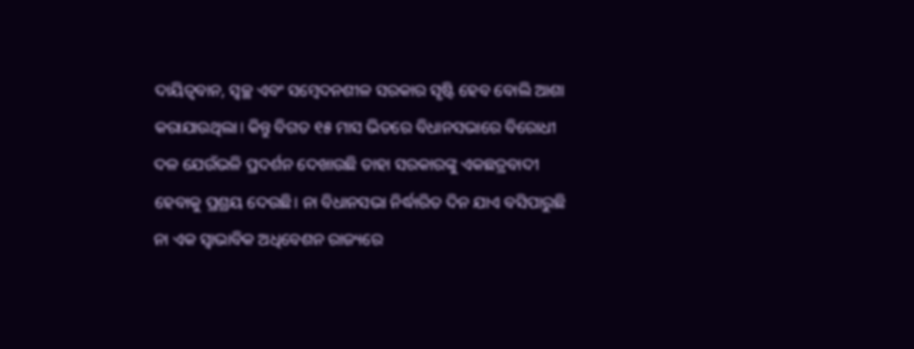ଦାୟିତ୍ୱବାନ, ସ୍ୱଚ୍ଛ ଏବଂ ସମ୍ବେଦନଶୀଳ ସରକାର ସୃଷ୍ଟି ହେବ ବୋଲି ଆଶା କରାଯାଉଥିଲା। କିନ୍ତୁ ବିଗତ ୧୫ ମାସ ଭିତରେ ବିଧାନସଭାରେ ବିରୋଧୀ ଦଳ ଯେଉଁଭଳି ପ୍ରଦର୍ଶନ ଦେଖାଉଛି ତାହା ସରକାରଙ୍କୁ ଏକଛତ୍ରବାଦୀ ହେବାକୁ ପ୍ରଶ୍ରୟ ଦେଉଛି। ନା ବିଧାନସଭା ନିର୍ଦ୍ଧାରିତ ଦିନ ଯାଏ ବସିପାରୁଛି ନା ଏକ ସ୍ୱାଭାବିକ ଅଧିବେଶନ ରାଜ୍ୟରେ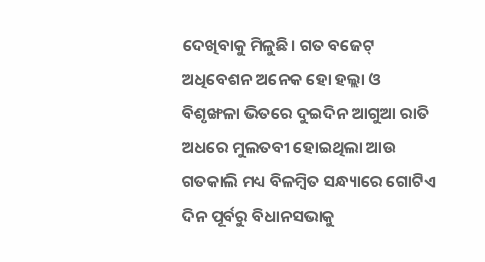ଦେଖିବାକୁ ମିଳୁଛି। ଗତ ବଜେଟ୍ ଅଧିବେଶନ ଅନେକ ହୋ ହଲ୍ଲା ଓ ବିଶୃଙ୍ଖଳା ଭିତରେ ଦୁଇଦିନ ଆଗୁଆ ରାତି ଅଧରେ ମୁଲତବୀ ହୋଇଥିଲା ଆଉ ଗତକାଲି ମଧ୍ୟ ବିଳମ୍ବିତ ସନ୍ଧ୍ୟାରେ ଗୋଟିଏ ଦିନ ପୂର୍ବରୁ ବିଧାନସଭାକୁ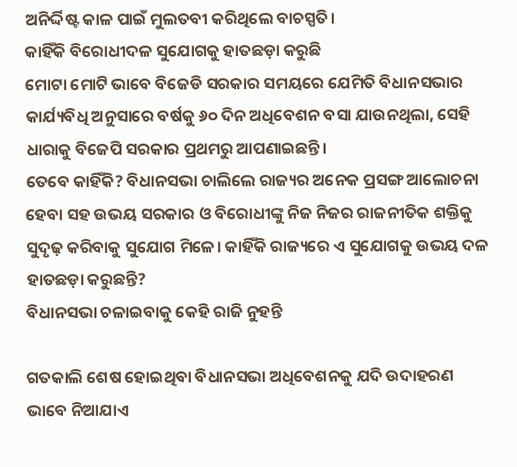ଅନିର୍ଦ୍ଦିଷ୍ଟ କାଳ ପାଇଁ ମୁଲତବୀ କରିଥିଲେ ବାଚସ୍ପତି।
କାହିଁକି ବିରୋଧୀଦଳ ସୁଯୋଗକୁ ହାତଛଡ଼ା କରୁଛି
ମୋଟା ମୋଟି ଭାବେ ବିଜେଡି ସରକାର ସମୟରେ ଯେମିତି ବିଧାନସଭାର କାର୍ଯ୍ୟବିଧି ଅନୁସାରେ ବର୍ଷକୁ ୬୦ ଦିନ ଅଧିବେଶନ ବସା ଯାଉନଥିଲା, ସେହି ଧାରାକୁ ବିଜେପି ସରକାର ପ୍ରଥମରୁ ଆପଣାଇଛନ୍ତି।
ତେବେ କାହିଁକି? ବିଧାନସଭା ଚାଲିଲେ ରାଜ୍ୟର ଅନେକ ପ୍ରସଙ୍ଗ ଆଲୋଚନା ହେବା ସହ ଉଭୟ ସରକାର ଓ ବିରୋଧୀଙ୍କୁ ନିଜ ନିଜର ରାଜନୀତିକ ଶକ୍ତିକୁ ସୁଦୃଢ଼ କରିବାକୁ ସୁଯୋଗ ମିଳେ। କାହିଁକି ରାଜ୍ୟରେ ଏ ସୁଯୋଗକୁ ଉଭୟ ଦଳ ହାତଛଡ଼ା କରୁଛନ୍ତି?
ବିଧାନସଭା ଚଳାଇବାକୁ କେହି ରାଜି ନୁହନ୍ତି

ଗତକାଲି ଶେଷ ହୋଇଥିବା ବିଧାନସଭା ଅଧିବେଶନକୁ ଯଦି ଉଦାହରଣ ଭାବେ ନିଆଯାଏ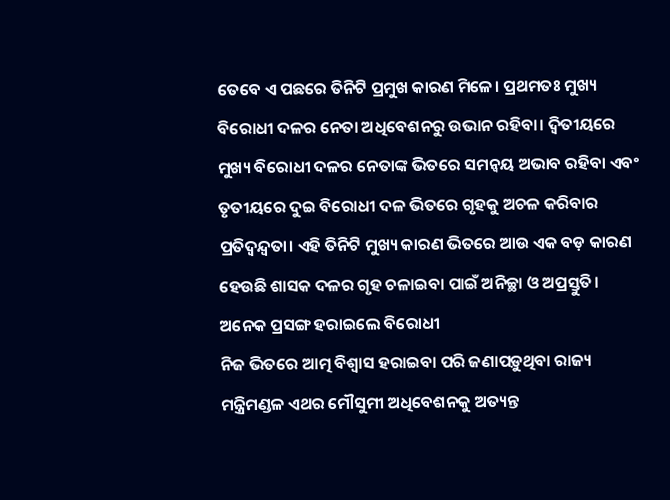ତେବେ ଏ ପଛରେ ତିନିଟି ପ୍ରମୁଖ କାରଣ ମିଳେ। ପ୍ରଥମତଃ ମୁଖ୍ୟ ବିରୋଧୀ ଦଳର ନେତା ଅଧିବେଶନରୁ ଉଭାନ ରହିବା। ଦ୍ୱିତୀୟରେ ମୁଖ୍ୟ ବିରୋଧୀ ଦଳର ନେତାଙ୍କ ଭିତରେ ସମନ୍ୱୟ ଅଭାବ ରହିବା ଏବଂ ତୃତୀୟରେ ଦୁଇ ବିରୋଧୀ ଦଳ ଭିତରେ ଗୃହକୁ ଅଚଳ କରିବାର ପ୍ରତିଦ୍ୱନ୍ଦ୍ୱତା। ଏହି ତିନିଟି ମୁଖ୍ୟ କାରଣ ଭିତରେ ଆଉ ଏକ ବଡ଼ କାରଣ ହେଉଛି ଶାସକ ଦଳର ଗୃହ ଚଳାଇବା ପାଇଁ ଅନିଚ୍ଛା ଓ ଅପ୍ରସ୍ତୁତି।
ଅନେକ ପ୍ରସଙ୍ଗ ହରାଇଲେ ବିରୋଧୀ
ନିଜ ଭିତରେ ଆତ୍ମ ବିଶ୍ୱାସ ହରାଇବା ପରି ଜଣାପଡ଼ୁଥିବା ରାଜ୍ୟ ମନ୍ତ୍ରିମଣ୍ଡଳ ଏଥର ମୌସୁମୀ ଅଧିବେଶନକୁ ଅତ୍ୟନ୍ତ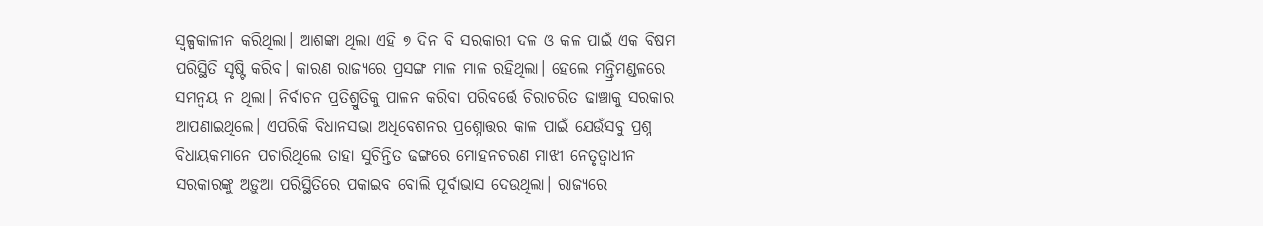ସ୍ୱଳ୍ପକାଳୀନ କରିଥିଲା। ଆଶଙ୍କା ଥିଲା ଏହି ୭ ଦିନ ବି ସରକାରୀ ଦଳ ଓ କଳ ପାଇଁ ଏକ ବିଷମ ପରିସ୍ଥିତି ସୃଷ୍ଟି କରିବ। କାରଣ ରାଜ୍ୟରେ ପ୍ରସଙ୍ଗ ମାଳ ମାଳ ରହିଥିଲା। ହେଲେ ମନ୍ତ୍ରିମଣ୍ଡଳରେ ସମନ୍ୱୟ ନ ଥିଲା। ନିର୍ବାଚନ ପ୍ରତିଶ୍ରୁତିକୁ ପାଳନ କରିବା ପରିବର୍ତ୍ତେ ଚିରାଚରିତ ଢାଞ୍ଚାକୁ ସରକାର ଆପଣାଇଥିଲେ। ଏପରିକି ବିଧାନସଭା ଅଧିବେଶନର ପ୍ରଶ୍ନୋତ୍ତର କାଳ ପାଇଁ ଯେଉଁସବୁ ପ୍ରଶ୍ନ ବିଧାୟକମାନେ ପଚାରିଥିଲେ ତାହା ସୁଚିନ୍ତିତ ଢଙ୍ଗରେ ମୋହନଚରଣ ମାଝୀ ନେତୃତ୍ୱାଧୀନ ସରକାରଙ୍କୁ ଅଡ଼ୁଆ ପରିସ୍ଥିତିରେ ପକାଇବ ବୋଲି ପୂର୍ବାଭାସ ଦେଉଥିଲା। ରାଜ୍ୟରେ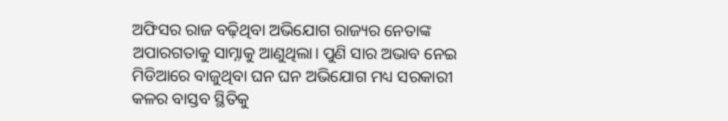ଅଫିସର ରାଜ ବଢ଼ିଥିବା ଅଭିଯୋଗ ରାଜ୍ୟର ନେତାଙ୍କ ଅପାରଗତାକୁ ସାମ୍ନାକୁ ଆଣୁଥିଲା। ପୁଣି ସାର ଅଭାବ ନେଇ ମିଡିଆରେ ବାଜୁଥିବା ଘନ ଘନ ଅଭିଯୋଗ ମଧ୍ୟ ସରକାରୀ କଳର ବାସ୍ତବ ସ୍ଥିତିକୁ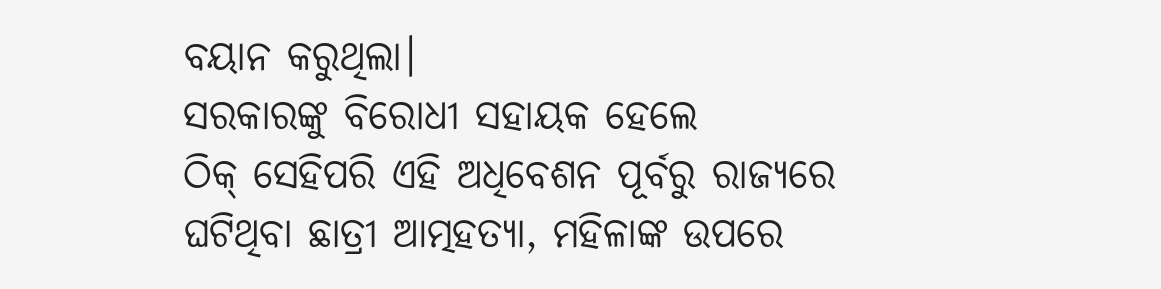ବୟାନ କରୁଥିଲା।
ସରକାରଙ୍କୁ ବିରୋଧୀ ସହାୟକ ହେଲେ
ଠିକ୍ ସେହିପରି ଏହି ଅଧିବେଶନ ପୂର୍ବରୁ ରାଜ୍ୟରେ ଘଟିଥିବା ଛାତ୍ରୀ ଆତ୍ମହତ୍ୟା, ମହିଳାଙ୍କ ଉପରେ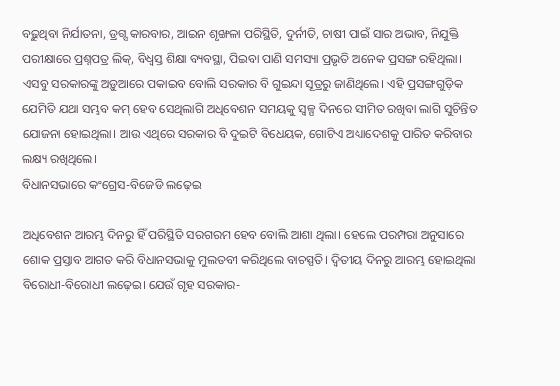ବଢ଼ୁଥିବା ନିର୍ଯାତନା, ଡ୍ରଗ୍ସ କାରବାର, ଆଇନ ଶୃଙ୍ଖଳା ପରିସ୍ଥିତି, ଦୁର୍ନୀତି, ଚାଷୀ ପାଇଁ ସାର ଅଭାବ, ନିଯୁକ୍ତି ପରୀକ୍ଷାରେ ପ୍ରଶ୍ନପତ୍ର ଲିକ୍, ବିଧ୍ୱସ୍ତ ଶିକ୍ଷା ବ୍ୟବସ୍ଥା, ପିଇବା ପାଣି ସମସ୍ୟା ପ୍ରଭୃତି ଅନେକ ପ୍ରସଙ୍ଗ ରହିଥିଲା। ଏସବୁ ସରକାରଙ୍କୁ ଅଡ଼ୁଆରେ ପକାଇବ ବୋଲି ସରକାର ବି ଗୁଇନ୍ଦା ସୂତ୍ରରୁ ଜାଣିଥିଲେ। ଏହି ପ୍ରସଙ୍ଗଗୁଡ଼ିକ ଯେମିତି ଯଥା ସମ୍ଭବ କମ୍ ହେବ ସେଥିଲାଗି ଅଧିବେଶନ ସମୟକୁ ସ୍ୱଳ୍ପ ଦିନରେ ସୀମିତ ରଖିବା ଲାଗି ସୁଚିନ୍ତିତ ଯୋଜନା ହୋଇଥିଲା। ଆଉ ଏଥିରେ ସରକାର ବି ଦୁଇଟି ବିଧେୟକ, ଗୋଟିଏ ଅଧ୍ୟାଦେଶକୁ ପାରିତ କରିବାର ଲକ୍ଷ୍ୟ ରଖିଥିଲେ।
ବିଧାନସଭାରେ କଂଗ୍ରେସ-ବିଜେଡି ଲଢ଼େଇ

ଅଧିବେଶନ ଆରମ୍ଭ ଦିନରୁ ହିଁ ପରିସ୍ଥିତି ସରଗରମ ହେବ ବୋଲି ଆଶା ଥିଲା। ହେଲେ ପରମ୍ପରା ଅନୁସାରେ ଶୋକ ପ୍ରସ୍ତାବ ଆଗତ କରି ବିଧାନସଭାକୁ ମୁଲତବୀ କରିଥିଲେ ବାଚସ୍ପତି। ଦ୍ୱିତୀୟ ଦିନରୁ ଆରମ୍ଭ ହୋଇଥିଲା ବିରୋଧୀ-ବିରୋଧୀ ଲଢ଼େଇ। ଯେଉଁ ଗୃହ ସରକାର-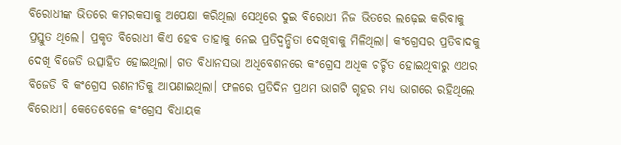ବିରୋଧୀଙ୍କ ଭିତରେ କମରକସାକୁ ଅପେକ୍ଷା କରିଥିଲା ସେଥିରେ ଦୁଇ ବିରୋଧୀ ନିଜ ଭିତରେ ଲଢ଼େଇ କରିବାକୁ ପ୍ରସ୍ତୁତ ଥିଲେ। ପ୍ରକୃତ ବିରୋଧୀ କିଏ ହେବ ତାହାକୁ ନେଇ ପ୍ରତିଦ୍ୱନ୍ଦ୍ୱିତା ଦେଖିବାକୁ ମିଳିଥିଲା। କଂଗ୍ରେସର ପ୍ରତିବାଦକୁ ଦେଖି ବିଜେଡି ଉତ୍ସାହିତ ହୋଇଥିଲା। ଗତ ବିଧାନସଭା ଅଧିବେଶନରେ କଂଗ୍ରେସ ଅଧିକ ଚର୍ଚ୍ଚିତ ହୋଇଥିବାରୁ ଏଥର ବିଜେଡି ବି କଂଗ୍ରେସ ରଣନୀତିକୁ ଆପଣାଇଥିଲା। ଫଳରେ ପ୍ରତିଦିନ ପ୍ରଥମ ଭାଗଟି ଗୃହର ମଧ୍ୟ ଭାଗରେ ରହିଥିଲେ ବିରୋଧୀ। କେତେବେଳେ କଂଗ୍ରେସ ବିଧାୟକ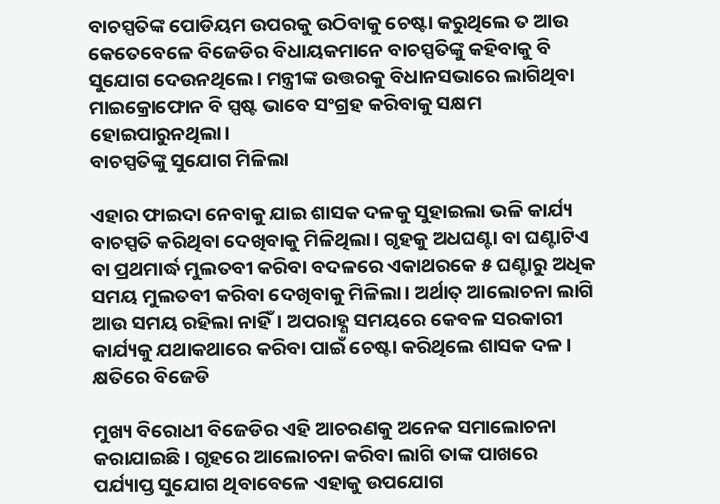ବାଚସ୍ପତିଙ୍କ ପୋଡିୟମ ଉପରକୁ ଉଠିବାକୁ ଚେଷ୍ଟା କରୁଥିଲେ ତ ଆଉ କେତେବେଳେ ବିଜେଡିର ବିଧାୟକମାନେ ବାଚସ୍ପତିଙ୍କୁ କହିବାକୁ ବି ସୁଯୋଗ ଦେଉନଥିଲେ। ମନ୍ତ୍ରୀଙ୍କ ଉତ୍ତରକୁ ବିଧାନସଭାରେ ଲାଗିଥିବା ମାଇକ୍ରୋଫୋନ ବି ସ୍ପଷ୍ଟ ଭାବେ ସଂଗ୍ରହ କରିବାକୁ ସକ୍ଷମ ହୋଇପାରୁନଥିଲା।
ବାଚସ୍ପତିଙ୍କୁ ସୁଯୋଗ ମିଳିଲା

ଏହାର ଫାଇଦା ନେବାକୁ ଯାଇ ଶାସକ ଦଳକୁ ସୁହାଇଲା ଭଳି କାର୍ଯ୍ୟ ବାଚସ୍ପତି କରିଥିବା ଦେଖିବାକୁ ମିଳିଥିଲା। ଗୃହକୁ ଅଧଘଣ୍ଟା ବା ଘଣ୍ଟାଟିଏ ବା ପ୍ରଥମାର୍ଦ୍ଧ ମୁଲତବୀ କରିବା ବଦଳରେ ଏକାଥରକେ ୫ ଘଣ୍ଟାରୁ ଅଧିକ ସମୟ ମୁଲତବୀ କରିବା ଦେଖିବାକୁ ମିଳିଲା। ଅର୍ଥାତ୍ ଆଲୋଚନା ଲାଗି ଆଉ ସମୟ ରହିଲା ନାହିଁ। ଅପରାହ୍ଣ ସମୟରେ କେବଳ ସରକାରୀ କାର୍ଯ୍ୟକୁ ଯଥାକଥାରେ କରିବା ପାଇଁ ଚେଷ୍ଟା କରିଥିଲେ ଶାସକ ଦଳ।
କ୍ଷତିରେ ବିଜେଡି

ମୁଖ୍ୟ ବିରୋଧୀ ବିଜେଡିର ଏହି ଆଚରଣକୁ ଅନେକ ସମାଲୋଚନା କରାଯାଇଛି। ଗୃହରେ ଆଲୋଚନା କରିବା ଲାଗି ତାଙ୍କ ପାଖରେ ପର୍ଯ୍ୟାପ୍ତ ସୁଯୋଗ ଥିବାବେଳେ ଏହାକୁ ଉପଯୋଗ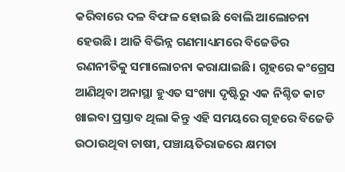କରିବାରେ ଦଳ ବିଫଳ ହୋଇଛି ବୋଲି ଆଲୋଚନା ହେଉଛି। ଆଜି ବିଭିନ୍ନ ଗଣମାଧ୍ୟମରେ ବିଜେଡିର ରଣନୀତିକୁ ସମାଲୋଚନା କରାଯାଇଛି। ଗୃହରେ କଂଗ୍ରେସ ଆଣିଥିବା ଅନାସ୍ଥା ହୁଏତ ସଂଖ୍ୟା ଦୃଷ୍ଟିରୁ ଏକ ନିଶ୍ଚିତ କାଟ ଖାଇବା ପ୍ରସ୍ତାବ ଥିଲା କିନ୍ତୁ ଏହି ସମୟରେ ଗୃହରେ ବିଜେଡି ଉଠାଉଥିବା ଚାଷୀ, ପଞ୍ଚାୟତିରାଜରେ କ୍ଷମତା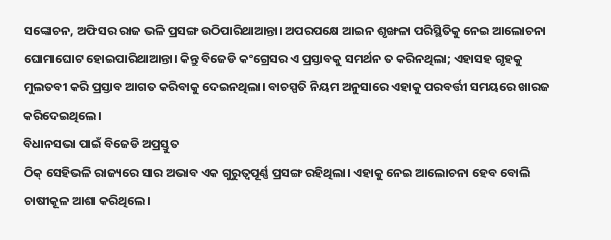ସଙ୍କୋଚନ, ଅଫିସର ରାଜ ଭଳି ପ୍ରସଙ୍ଗ ଉଠିପାରିଥାଆନ୍ତା। ଅପରପକ୍ଷେ ଆଇନ ଶୃଙ୍ଖଳା ପରିସ୍ଥିତିକୁ ନେଇ ଆଲୋଚନା ଘୋମାଘୋଟ ହୋଇପାରିଥାଆନ୍ତା। କିନ୍ତୁ ବିଜେଡି କଂଗ୍ରେସର ଏ ପ୍ରସ୍ତାବକୁ ସମର୍ଥନ ତ କରିନଥିଲା; ଏହାସହ ଗୃହକୁ ମୁଲତବୀ କରି ପ୍ରସ୍ତାବ ଆଗତ କରିବାକୁ ଦେଇନଥିଲା। ବାଚସ୍ପତି ନିୟମ ଅନୁସାରେ ଏହାକୁ ପରବର୍ତ୍ତୀ ସମୟରେ ଖାରଜ କରିଦେଇଥିଲେ।
ବିଧାନସଭା ପାଇଁ ବିଜେଡି ଅପ୍ରସ୍ତୁତ
ଠିକ୍ ସେହିଭଳି ରାଜ୍ୟରେ ସାର ଅଭାବ ଏକ ଗୁରୁତ୍ୱପୂର୍ଣ୍ଣ ପ୍ରସଙ୍ଗ ରହିଥିଲା। ଏହାକୁ ନେଇ ଆଲୋଚନା ହେବ ବୋଲି ଚାଷୀକୂଳ ଆଶା କରିଥିଲେ।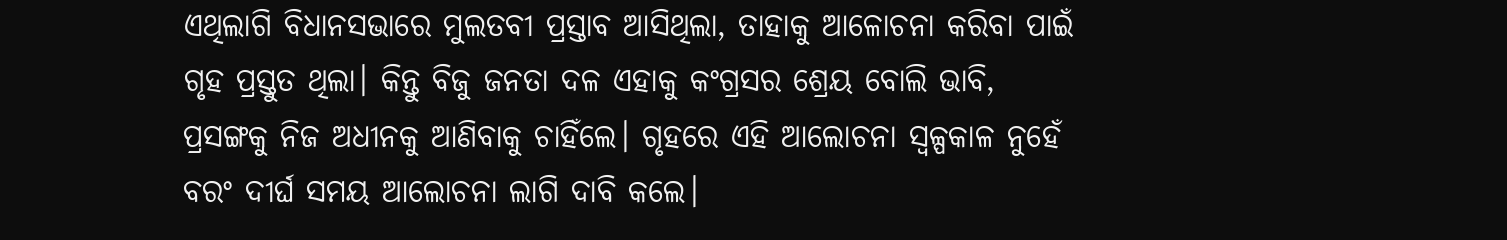ଏଥିଲାଗି ବିଧାନସଭାରେ ମୁଲତବୀ ପ୍ରସ୍ତାବ ଆସିଥିଲା, ତାହାକୁ ଆଳୋଚନା କରିବା ପାଇଁ ଗୃହ ପ୍ରସ୍ତୁତ ଥିଲା। କିନ୍ତୁ ବିଜୁ ଜନତା ଦଳ ଏହାକୁ କଂଗ୍ରସର ଶ୍ରେୟ ବୋଲି ଭାବି, ପ୍ରସଙ୍ଗକୁ ନିଜ ଅଧୀନକୁ ଆଣିବାକୁ ଚାହିଁଲେ। ଗୃହରେ ଏହି ଆଲୋଚନା ସ୍ୱଳ୍ପକାଳ ନୁହେଁ ବରଂ ଦୀର୍ଘ ସମୟ ଆଲୋଚନା ଲାଗି ଦାବି କଲେ।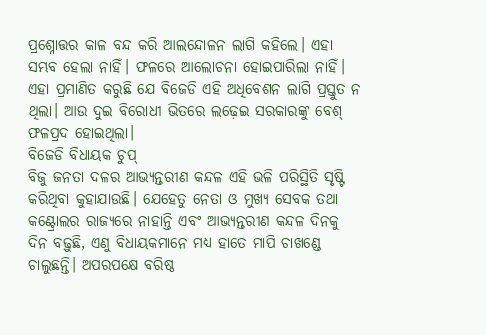ପ୍ରଶ୍ନୋତ୍ତର କାଳ ବନ୍ଦ କରି ଆଲନ୍ଦୋଳନ ଲାଗି କହିଲେ। ଏହା ସମ୍ଭବ ହେଲା ନାହିଁ। ଫଳରେ ଆଲୋଚନା ହୋଇପାରିଲା ନାହିଁ। ଏହା ପ୍ରମାଣିତ କରୁଛି ଯେ ବିଜେଡି ଏହି ଅଧିବେଶନ ଲାଗି ପ୍ରସ୍ତୁତ ନ ଥିଲା। ଆଉ ଦୁଇ ବିରୋଧୀ ଭିତରେ ଲଢ଼େଇ ସରକାରଙ୍କୁ ବେଶ୍ ଫଳପ୍ରଦ ହୋଇଥିଲା।
ବିଜେଡି ବିଧାୟକ ଚୁପ୍
ବିଜୁ ଜନତା ଦଳର ଆଭ୍ୟନ୍ତରୀଣ କନ୍ଦଳ ଏହି ଭଳି ପରିସ୍ଥିତି ସୃଷ୍ଟି କରିଥିବା କୁହାଯାଉଛି। ଯେହେତୁ ନେତା ଓ ମୁଖ୍ୟ ସେବକ ତଥା କଣ୍ଟ୍ରୋଲର ରାଜ୍ୟରେ ନାହାନ୍ତି ଏବଂ ଆଭ୍ୟନ୍ତରୀଣ କନ୍ଦଳ ଦିନକୁ ଦିନ ବଢ଼ୁଛି, ଏଣୁ ବିଧାୟକମାନେ ମଧ୍ୟ ହାତେ ମାପି ଚାଖଣ୍ଡେ ଚାଲୁଛନ୍ତି। ଅପରପକ୍ଷେ ବରିଷ୍ଠ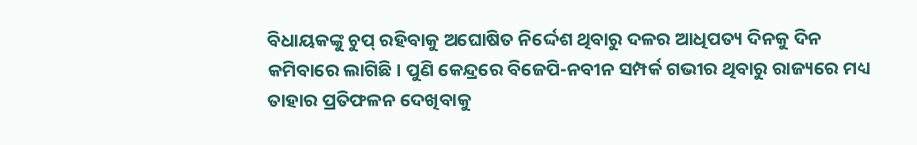ବିଧାୟକଙ୍କୁ ଚୁପ୍ ରହିବାକୁ ଅଘୋଷିତ ନିର୍ଦ୍ଦେଶ ଥିବାରୁ ଦଳର ଆଧିପତ୍ୟ ଦିନକୁ ଦିନ କମିବାରେ ଲାଗିଛି। ପୁଣି କେନ୍ଦ୍ରରେ ବିଜେପି-ନବୀନ ସମ୍ପର୍କ ଗଭୀର ଥିବାରୁ ରାଜ୍ୟରେ ମଧ୍ୟ ତାହାର ପ୍ରତିଫଳନ ଦେଖିବାକୁ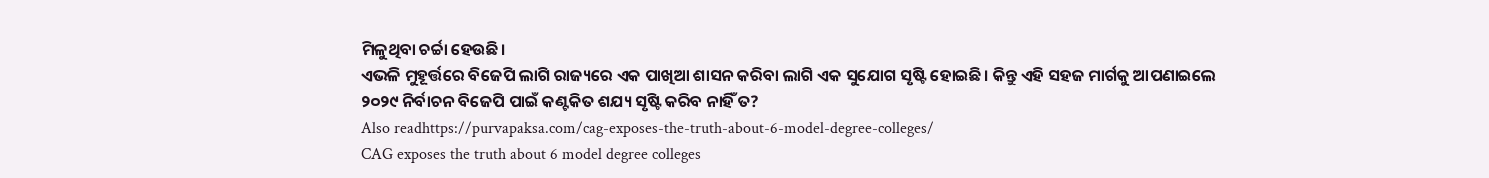ମିଳୁଥିବା ଚର୍ଚ୍ଚା ହେଉଛି।
ଏଭଳି ମୁହୂର୍ତ୍ତରେ ବିଜେପି ଲାଗି ରାଜ୍ୟରେ ଏକ ପାଖିଆ ଶାସନ କରିବା ଲାଗି ଏକ ସୁଯୋଗ ସୃଷ୍ଟି ହୋଇଛି। କିନ୍ତୁ ଏହି ସହଜ ମାର୍ଗକୁ ଆପଣାଇଲେ ୨୦୨୯ ନିର୍ବାଚନ ବିଜେପି ପାଇଁ କଣ୍ଟକିତ ଶଯ୍ୟ ସୃଷ୍ଟି କରିବ ନାହିଁ ତ?
Also readhttps://purvapaksa.com/cag-exposes-the-truth-about-6-model-degree-colleges/
CAG exposes the truth about 6 model degree colleges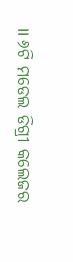।। ୬ଟି ମଡେଲ ଡିଗ୍ରୀ କଲେଜର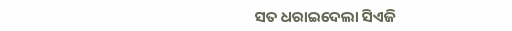ସତ ଧରାଇଦେଲା ସିଏଜି